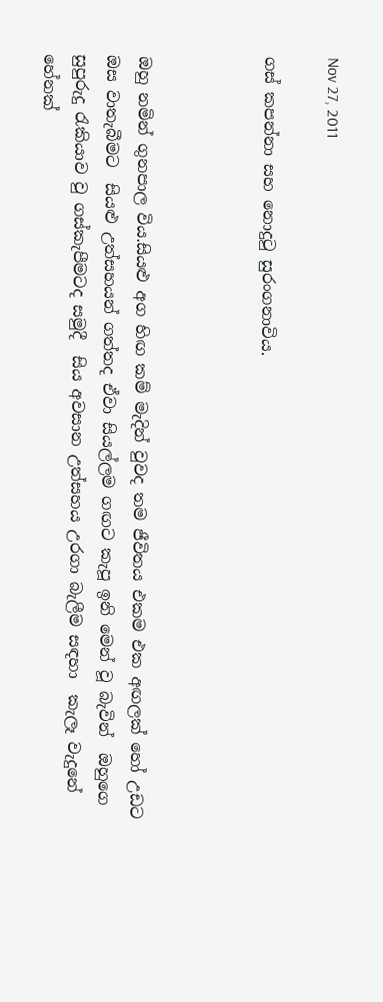Nov 27, 2011

ගස් කපන්නා සහ නොදුටු සුරංගනාවිය.



ඔහු නමින් ගුනපාල විය.සියළු අග හිඟ කම් මැදින් වුවද තම ජීවිතය එකම එක අඟලක් හෝ උඩට ඔස වාතැබීමට  සියළු උත්සහයන් ගත්තද ඒවා සියල්ලම ගඟට කැපූ ඉනි මෙන් වූ බැවින්  ඔහුගෙ සුපුරුදු රැකියාව වු ගස්කැපීමටද සමුදී  සිය අවසාන උත්සහය උරගා බැලීම සඳහා  කැලෑ වැදුනේ හේනක්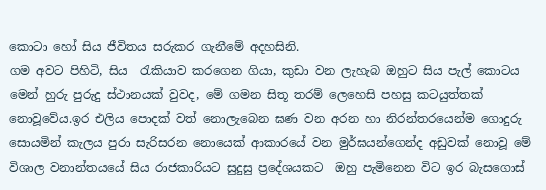කොටා හෝ සිය ජීවිතය සරුකර ගැනීමේ අදහසිනි.
ගම අවට පිහිටි, සිය  රැකියාව කරගෙන ගියා, කුඩා වන ලැහැබ ඔහුට සිය පැල් කොටය මෙන් හුරු පුරුදු ස්ථානයක් වුවද, මේ ගමන සිතූ තරම් ලෙහෙසි පහසු කටයුත්තක් නොවූවේය.ඉර එලිය පොදක් වත් නොලැබෙන ඝණ වන අරන හා නිරන්තරයෙන්ම ගොදුරු සොයමින් කැලය පුරා සැරිසරන නොයෙක් ආකාරයේ වන මුර්ඝයන්ගෙන්ද අඩුවක් නොවූ මේ විශාල වනාන්තයයේ සිය රාජකාරියට සුදුසු ප්‍රදේශයකට  ඔහු පැමිනෙන විට ඉර බැසගොස්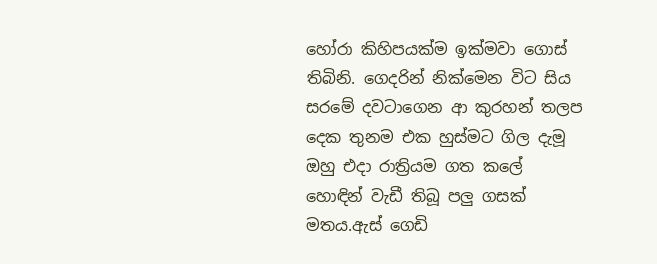හෝරා කිහිපයක්ම ඉක්මවා ගොස් තිබිනි. ගෙදරින් නික්මෙන විට සිය සරමේ දවටාගෙන ආ කුරහන් තලප දෙක තුනම එක හුස්මට ගිල දැමූ ඔහු එදා රාත්‍රියම ගත කලේ හොඳින් වැඩී තිබූ පලු ගසක් මතය.ඇස් ගෙඩි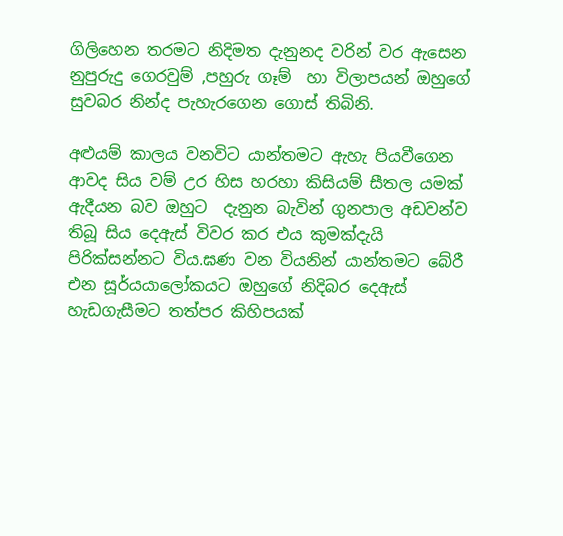ගිලිහෙන තරමට නිදිමත දැනුනද වරින් වර ඇසෙන නුපුරුදු ගෙරවුම් ,පහුරු ගෑම්  හා විලාපයන් ඔහුගේ සුවබර නින්ද පැහැරගෙන ගොස් තිබිනි.

අළුයම් කාලය වනවිට යාන්තමට ඇහැ පියවීගෙන ආවද සිය වම් උර හිස හරහා කිසියම් සීතල යමක් ඇදීයන බව ඔහුට  දැනුන බැවින් ගුනපාල අඩවන්ව තිබූ සිය දෙඇස් විවර කර එය කුමක්දැයි පිරික්සන්නට විය.ඝණ වන වියනින් යාන්තමට බේරී එන සූර්යයාලෝකයට ඔහුගේ නිදිබර දෙඇස් හැඩගැසීමට තත්පර කිහිපයක්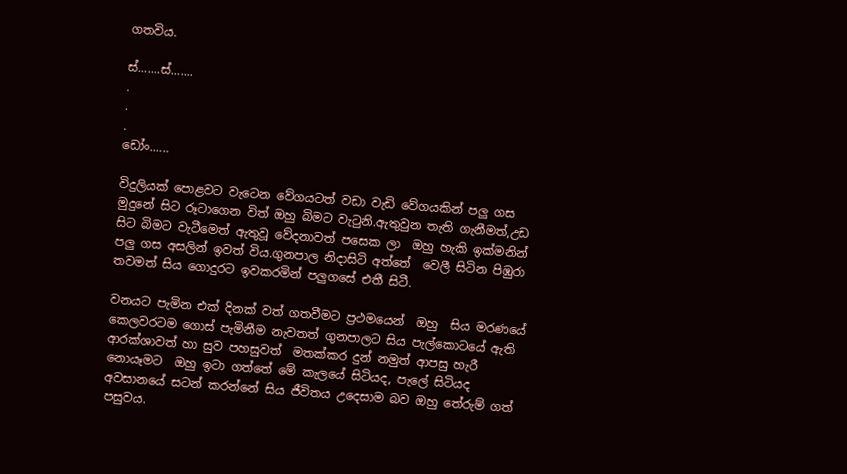ගතවිය.

ස්.......ස්.......
.
.
.
ඩෝං......

විදුලියක් පොළවට වැටෙන වේගයටත් වඩා වැඩි වේගයකින් පලු ගස මුදුනේ සිට රූටාගෙන විත් ඔහු බිමට වැටුනි.ඇතුවුන තැති ගැනීමත්,උඩ සිට බිමට වැටීමෙත් ඇතුවූ වේදනාවත් පසෙක ලා  ඔහු හැකි ඉක්මනින් පලු ගස අසලින් ඉවත් විය.ගුනපාල නිදාසිටි අත්තේ  වෙලී සිටින පිඹුරා තවමත් සිය ගොදුරට ඉවකරමින් පලුගසේ එතී සිටී.

වනයට පැමින එක් දිනක් වත් ගතවීමට ප්‍රථමයෙන්  ඔහු  සිය මරණයේ කෙලවරටම ගොස් පැමිනීම නැවතත් ගුනපාලට සිය පැල්කොටයේ ඇති ආරක්ශාවත් හා සුව පහසුවත්  මතක්කර දුන් නමුත් ආපසු හැරී  නොයෑමට  ඔහු ඉටා ගත්තේ මේ කැලයේ සිටියද, පැලේ සිටියද  අවසානයේ සටන් කරන්නේ සිය ජීවිතය උදෙසාම බව ඔහු තේරුම් ගත් පසුවය.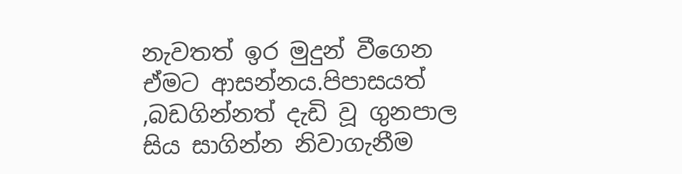නැවතත් ඉර මුදුන් වීගෙන ඒමට ආසන්නය.පිපාසයත් ,බඩගින්නත් දැඩි වූ ගුනපාල සිය සාගින්න නිවාගැනීම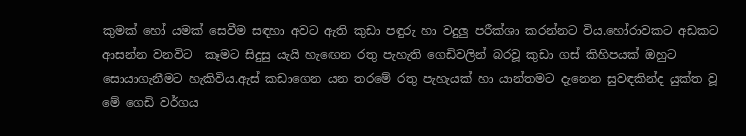කුමක් හෝ යමක් සෙවීම සඳහා අවට ඇති කුඩා පඳුරු හා වදුලු පරීක්ශා කරන්නට විය.හෝරාවකට අඩකට ආසන්න වනවිට  කෑමට සිදුසු යැයි හැඟෙන රතු පැහැති ගෙඩිවලින් බරවූ කුඩා ගස් කිහිපයක් ඔහුට සොයාගැනීමට හැකිවිය.ඇස් කඩාගෙන යන තරමේ රතු පැහැයක් හා යාන්තමට දැනෙන සුවඳකින්ද යුක්ත වූ මේ ගෙඩි වර්ගය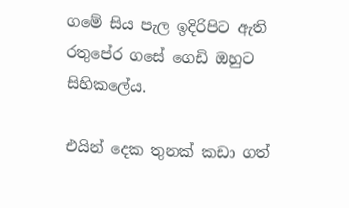ගමේ සිය පැල ඉදිරිපිට ඇති රතුපේර ගසේ ගෙඩි ඔහුට සිහිකලේය.

එයින් දෙක තුනක් කඩා ගත්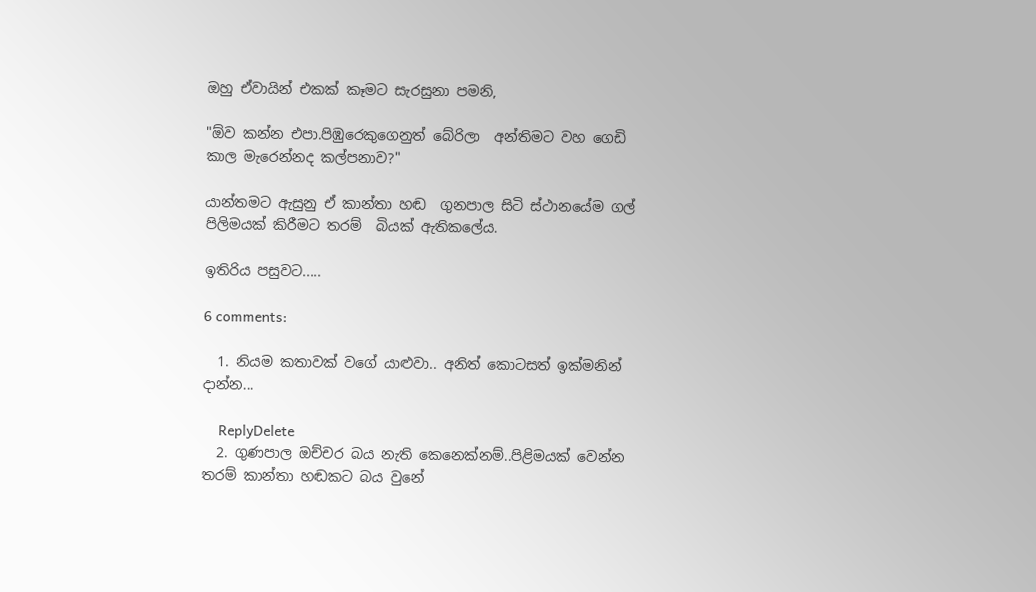ඔහු ඒවායින් එකක් කෑමට සැරසුනා පමනි,

"ඕව කන්න එපා.පිඹුරෙකුගෙනුත් බේරිලා  අන්තිමට වහ ගෙඩි කාල මැරෙන්නද කල්පනාව?"

යාන්තමට ඇසුනු ඒ කාන්තා හඬ  ගුනපාල සිටි ස්ථානයේම ගල් පිලිමයක් කිරීමට තරම්  බියක් ඇතිකලේය.

ඉතිරිය පසුවට.....

6 comments:

  1. නියම කතාවක් වගේ යාළුවා.. අනිත් කොටසත් ඉක්මනින් දාන්න...

    ReplyDelete
  2. ගුණපාල ඔච්චර බය නැති කෙනෙක්නම්..පිළිමයක් වෙන්න තරම් කාන්තා හඬකට බය වුනේ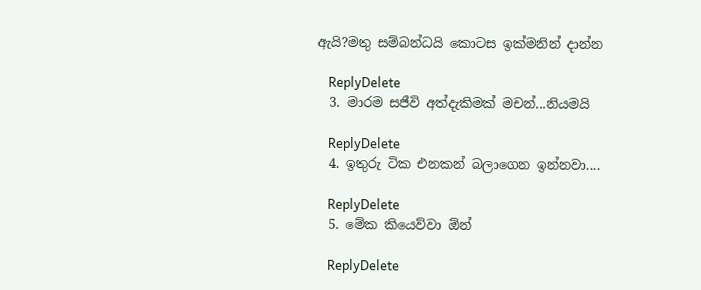ඇයි?මතු සම්බන්ධයි කොටස ඉක්මනින් දාන්න

    ReplyDelete
  3. මාරම සජීවි අත්දැකිමක් මචන්...නියමයි

    ReplyDelete
  4. ඉතුරු ටික එනකන් බලාගෙන ඉන්නවා....

    ReplyDelete
  5. මේක කියෙව්වා ඕන්

    ReplyDelete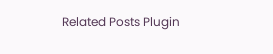Related Posts Plugin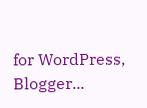for WordPress, Blogger...